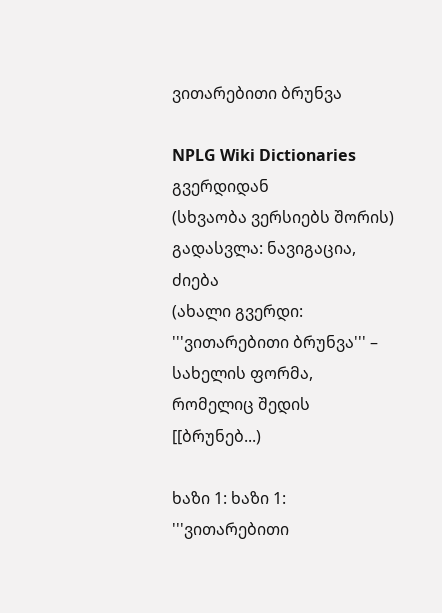ვითარებითი ბრუნვა

NPLG Wiki Dictionaries გვერდიდან
(სხვაობა ვერსიებს შორის)
გადასვლა: ნავიგაცია, ძიება
(ახალი გვერდი: '''ვითარებითი ბრუნვა''' – სახელის ფორმა, რომელიც შედის [[ბრუნებ...)

ხაზი 1: ხაზი 1:
'''ვითარებითი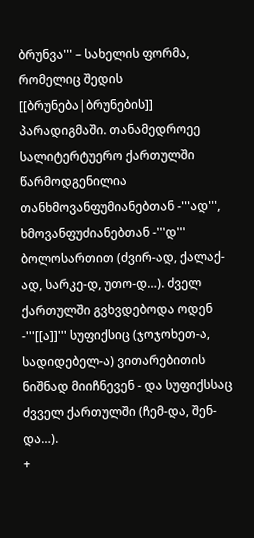ბრუნვა''' – სახელის ფორმა, რომელიც შედის [[ბრუნება|ბრუნების]] პარადიგმაში. თანამედროეე სალიტერტუერო ქართულში წარმოდგენილია თანხმოვანფუმიანებთან -'''ად''', ხმოვანფუძიანებთან -'''დ''' ბოლოსართით (ძვირ-ად, ქალაქ-ად, სარკე-დ, უთო-დ…). ძველ ქართულში გვხვდებოდა ოდენ -'''[[ა]]''' სუფიქსიც (ჯოჯოხეთ-ა, სადიდებელ-ა) ვითარებითის ნიშნად მიიჩნევენ - და სუფიქსსაც ძვველ ქართულში (ჩემ-და, შენ-და…).
+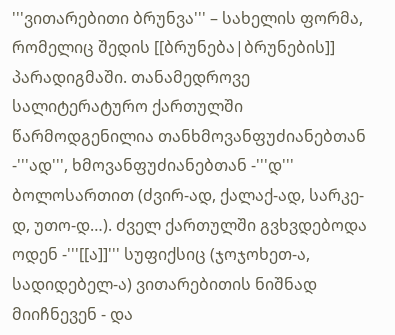'''ვითარებითი ბრუნვა''' – სახელის ფორმა, რომელიც შედის [[ბრუნება|ბრუნების]] პარადიგმაში. თანამედროვე სალიტერატურო ქართულში წარმოდგენილია თანხმოვანფუძიანებთან -'''ად''', ხმოვანფუძიანებთან -'''დ''' ბოლოსართით (ძვირ-ად, ქალაქ-ად, სარკე-დ, უთო-დ…). ძველ ქართულში გვხვდებოდა ოდენ -'''[[ა]]''' სუფიქსიც (ჯოჯოხეთ-ა, სადიდებელ-ა) ვითარებითის ნიშნად მიიჩნევენ - და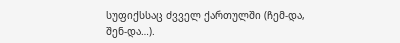სუფიქსსაც ძვველ ქართულში (ჩემ-და, შენ-და…).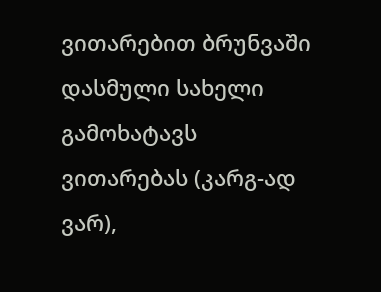ვითარებით ბრუნვაში დასმული სახელი გამოხატავს ვითარებას (კარგ-ად ვარ),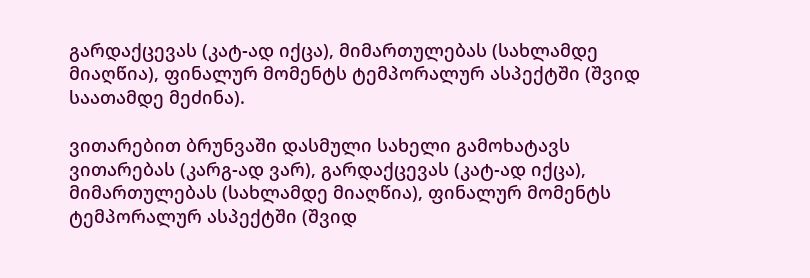გარდაქცევას (კატ-ად იქცა), მიმართულებას (სახლამდე მიაღწია), ფინალურ მომენტს ტემპორალურ ასპექტში (შვიდ საათამდე მეძინა).

ვითარებით ბრუნვაში დასმული სახელი გამოხატავს ვითარებას (კარგ-ად ვარ), გარდაქცევას (კატ-ად იქცა), მიმართულებას (სახლამდე მიაღწია), ფინალურ მომენტს ტემპორალურ ასპექტში (შვიდ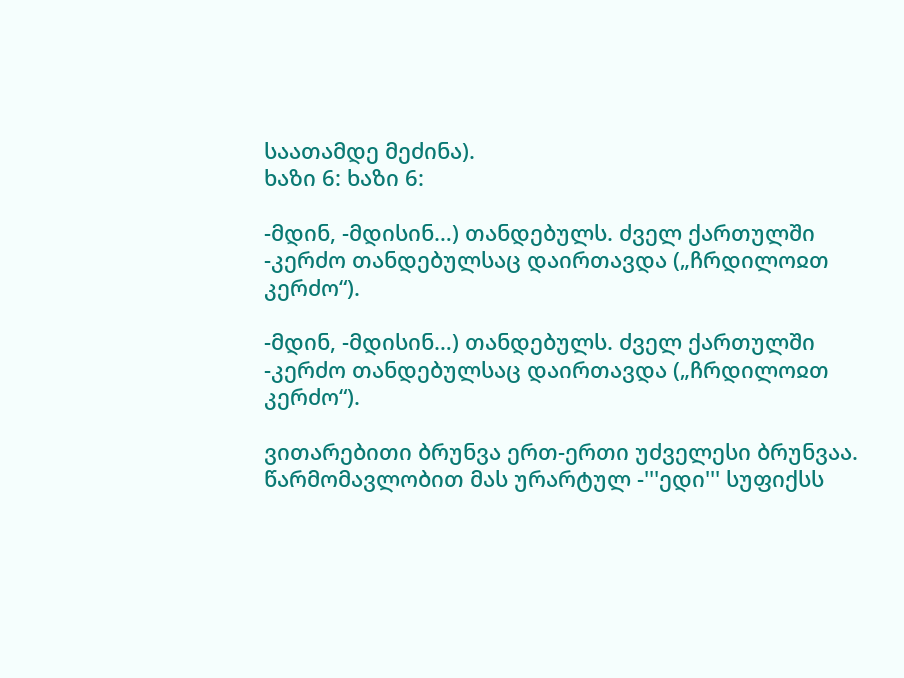საათამდე მეძინა).
ხაზი 6: ხაზი 6:

-მდინ, -მდისინ…) თანდებულს. ძველ ქართულში -კერძო თანდებულსაც დაირთავდა („ჩრდილოჲთ კერძო“).

-მდინ, -მდისინ…) თანდებულს. ძველ ქართულში -კერძო თანდებულსაც დაირთავდა („ჩრდილოჲთ კერძო“).

ვითარებითი ბრუნვა ერთ-ერთი უძველესი ბრუნვაა. წარმომავლობით მას ურარტულ -'''ედი''' სუფიქსს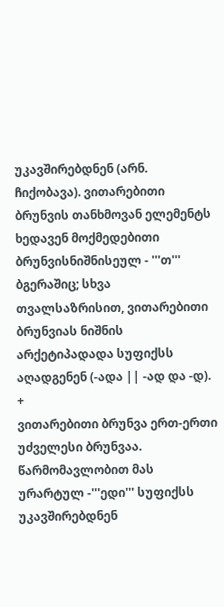უკავშირებდნენ (არნ. ჩიქობავა). ვითარებითი ბრუნვის თანხმოვან ელემენტს ხედავენ მოქმედებითი ბრუნვისნიშნისეულ - '''თ''' ბგერაშიც; სხვა თვალსაზრისით, ვითარებითი ბრუნვიას ნიშნის არქეტიპადადა სუფიქსს აღადგენენ (-ადა || -ად და -დ).
+
ვითარებითი ბრუნვა ერთ-ერთი უძველესი ბრუნვაა. წარმომავლობით მას ურარტულ -'''ედი''' სუფიქსს უკავშირებდნენ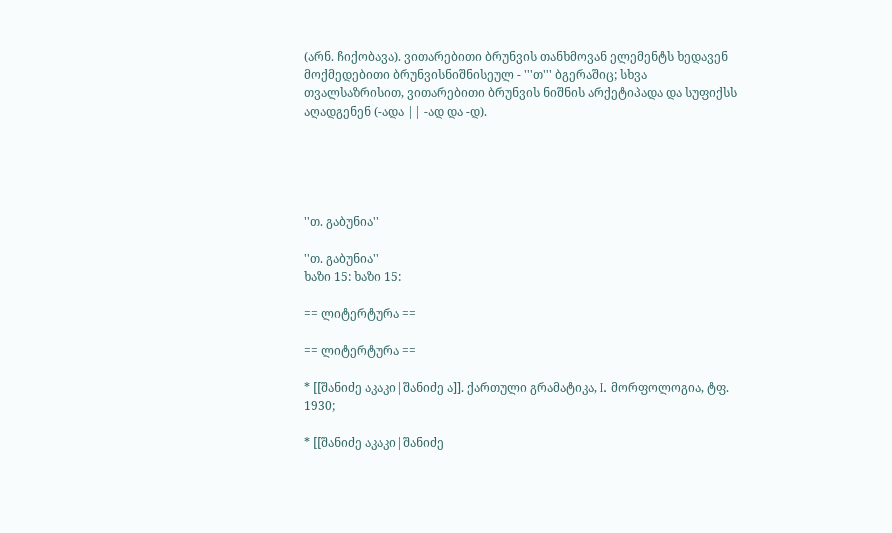(არნ. ჩიქობავა). ვითარებითი ბრუნვის თანხმოვან ელემენტს ხედავენ მოქმედებითი ბრუნვისნიშნისეულ - '''თ''' ბგერაშიც; სხვა თვალსაზრისით, ვითარებითი ბრუნვის ნიშნის არქეტიპადა და სუფიქსს აღადგენენ (-ადა || -ად და -დ).





''თ. გაბუნია''

''თ. გაბუნია''
ხაზი 15: ხაზი 15:

== ლიტერტურა ==

== ლიტერტურა ==

* [[შანიძე აკაკი|შანიძე ა]]. ქართული გრამატიკა, I. მორფოლოგია, ტფ. 1930;

* [[შანიძე აკაკი|შანიძე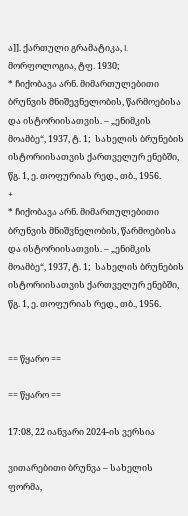ა]]. ქართული გრამატიკა, I. მორფოლოგია, ტფ. 1930;
* ჩიქობავა არნ. მიმართულებითი ბრუნვის მნიშევნელობის, წარმოებისა და ისტორიისათვის. – „ენიმკის მოამბე“, 1937, ტ. 1;  სახელის ბრუნების ისტორიისათვის ქართველურ ენებში, წგ. 1, ე. თოფურიას რედ., თბ., 1956.
+
* ჩიქობავა არნ. მიმართულებითი ბრუნვის მნიშვნელობის, წარმოებისა და ისტორიისათვის. – „ენიმკის მოამბე“, 1937, ტ. 1;  სახელის ბრუნების ისტორიისათვის ქართველურ ენებში, წგ. 1, ე. თოფურიას რედ., თბ., 1956.


== წყარო ==

== წყარო ==

17:08, 22 იანვარი 2024-ის ვერსია

ვითარებითი ბრუნვა – სახელის ფორმა,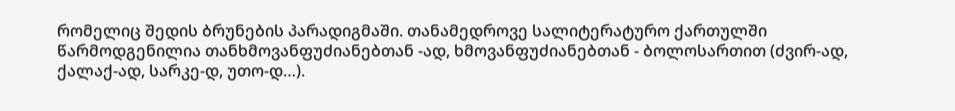რომელიც შედის ბრუნების პარადიგმაში. თანამედროვე სალიტერატურო ქართულში წარმოდგენილია თანხმოვანფუძიანებთან -ად, ხმოვანფუძიანებთან - ბოლოსართით (ძვირ-ად, ქალაქ-ად, სარკე-დ, უთო-დ…).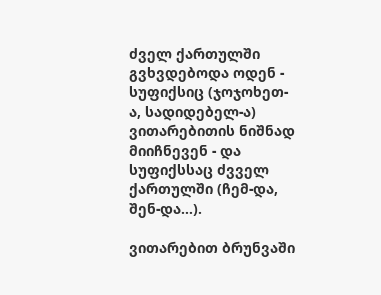ძველ ქართულში გვხვდებოდა ოდენ - სუფიქსიც (ჯოჯოხეთ-ა, სადიდებელ-ა) ვითარებითის ნიშნად მიიჩნევენ - და სუფიქსსაც ძვველ ქართულში (ჩემ-და, შენ-და…).

ვითარებით ბრუნვაში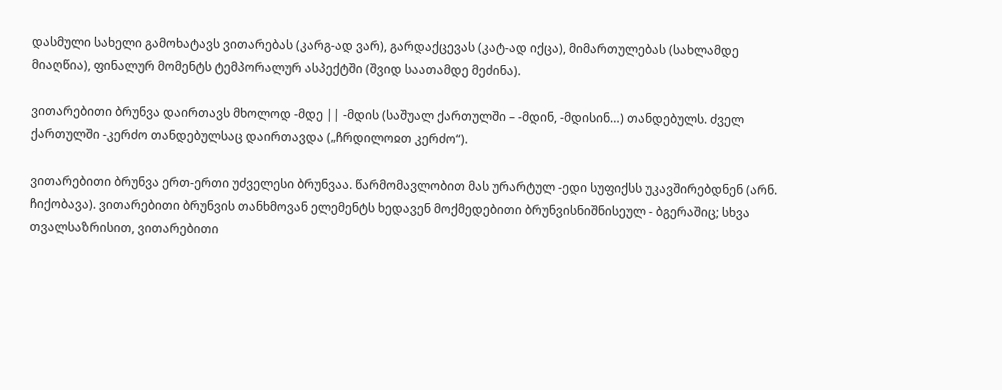დასმული სახელი გამოხატავს ვითარებას (კარგ-ად ვარ), გარდაქცევას (კატ-ად იქცა), მიმართულებას (სახლამდე მიაღწია), ფინალურ მომენტს ტემპორალურ ასპექტში (შვიდ საათამდე მეძინა).

ვითარებითი ბრუნვა დაირთავს მხოლოდ -მდე || -მდის (საშუალ ქართულში – -მდინ, -მდისინ…) თანდებულს. ძველ ქართულში -კერძო თანდებულსაც დაირთავდა („ჩრდილოჲთ კერძო“).

ვითარებითი ბრუნვა ერთ-ერთი უძველესი ბრუნვაა. წარმომავლობით მას ურარტულ -ედი სუფიქსს უკავშირებდნენ (არნ. ჩიქობავა). ვითარებითი ბრუნვის თანხმოვან ელემენტს ხედავენ მოქმედებითი ბრუნვისნიშნისეულ - ბგერაშიც; სხვა თვალსაზრისით, ვითარებითი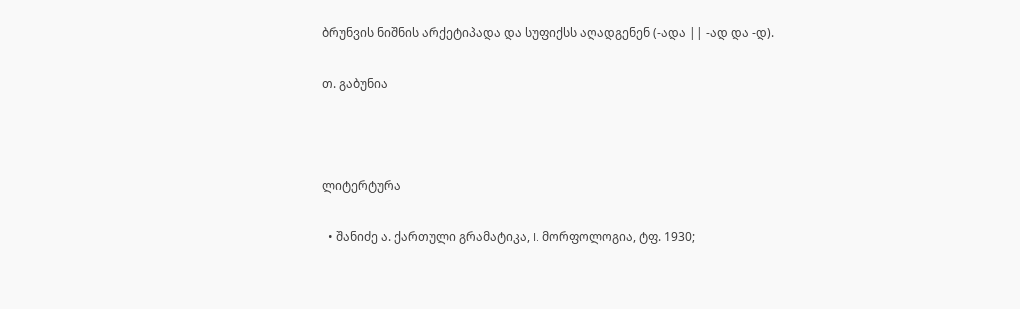ბრუნვის ნიშნის არქეტიპადა და სუფიქსს აღადგენენ (-ადა || -ად და -დ).

თ. გაბუნია



ლიტერტურა

  • შანიძე ა. ქართული გრამატიკა, I. მორფოლოგია, ტფ. 1930;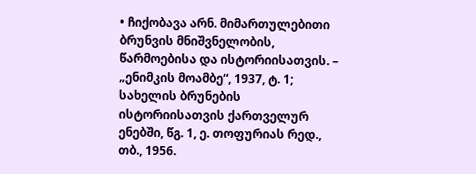• ჩიქობავა არნ. მიმართულებითი ბრუნვის მნიშვნელობის, წარმოებისა და ისტორიისათვის. – „ენიმკის მოამბე“, 1937, ტ. 1; სახელის ბრუნების ისტორიისათვის ქართველურ ენებში, წგ. 1, ე. თოფურიას რედ., თბ., 1956.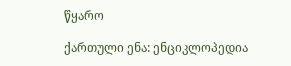წყარო

ქართული ენა: ენციკლოპედია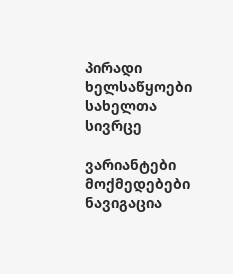პირადი ხელსაწყოები
სახელთა სივრცე

ვარიანტები
მოქმედებები
ნავიგაცია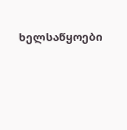ხელსაწყოები